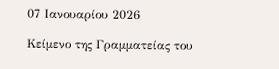07 Ιανουαρίου 2026

Κείμενο της Γραμματείας του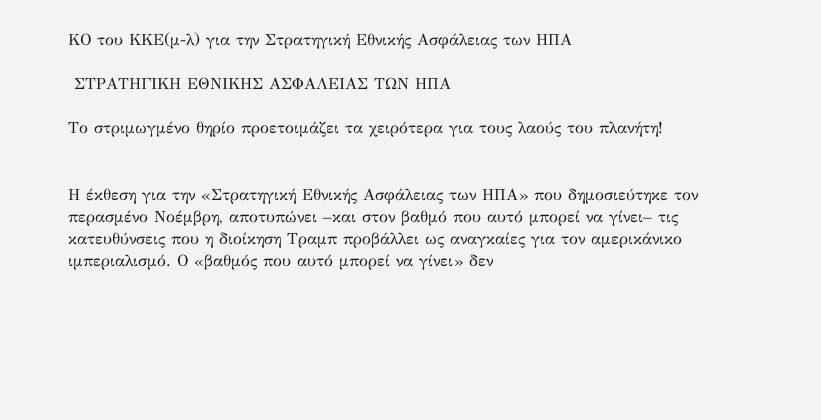ΚΟ του ΚΚΕ(μ-λ) για την Στρατηγική Εθνικής Ασφάλειας των ΗΠΑ

 ΣΤΡΑΤΗΓΙΚΗ ΕΘΝΙΚΗΣ ΑΣΦΑΛΕΙΑΣ ΤΩΝ ΗΠΑ

Το στριμωγμένο θηρίο προετοιμάζει τα χειρότερα για τους λαούς του πλανήτη!


Η έκθεση για την «Στρατηγική Εθνικής Ασφάλειας των ΗΠΑ» που δημοσιεύτηκε τον περασμένο Νοέμβρη, αποτυπώνει –και στον βαθμό που αυτό μπορεί να γίνει– τις κατευθύνσεις που η διοίκηση Τραμπ προβάλλει ως αναγκαίες για τον αμερικάνικο ιμπεριαλισμό. Ο «βαθμός που αυτό μπορεί να γίνει» δεν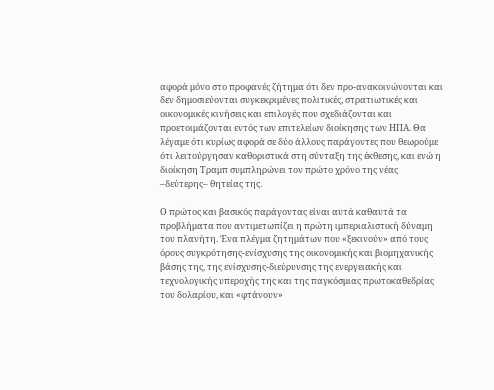αφορά μόνο στο προφανές ζήτημα ότι δεν προ-ανακοινώνονται και δεν δημοσιεύονται συγκεκριμένες πολιτικές, στρατιωτικές και οικονομικές κινήσεις και επιλογές που σχεδιάζονται και προετοιμάζονται εντός των επιτελείων διοίκησης των ΗΠΑ. Θα λέγαμε ότι κυρίως αφορά σε δύο άλλους παράγοντες που θεωρούμε ότι λειτούργησαν καθοριστικά στη σύνταξη της έκθεσης, και ενώ η διοίκηση Τραμπ συμπληρώνει τον πρώτο χρόνο της νέας –δεύτερης– θητείας της.

Ο πρώτος και βασικός παράγοντας είναι αυτά καθαυτά τα προβλήματα που αντιμετωπίζει η πρώτη ιμπεριαλιστική δύναμη του πλανήτη. Ένα πλέγμα ζητημάτων που «ξεκινούν» από τους όρους συγκρότησης-ενίσχυσης της οικονομικής και βιομηχανικής βάσης της, της ενίσχυσης-διεύρυνσης της ενεργειακής και τεχνολογικής υπεροχής της και της παγκόσμιας πρωτοκαθεδρίας του δολαρίου, και «φτάνουν»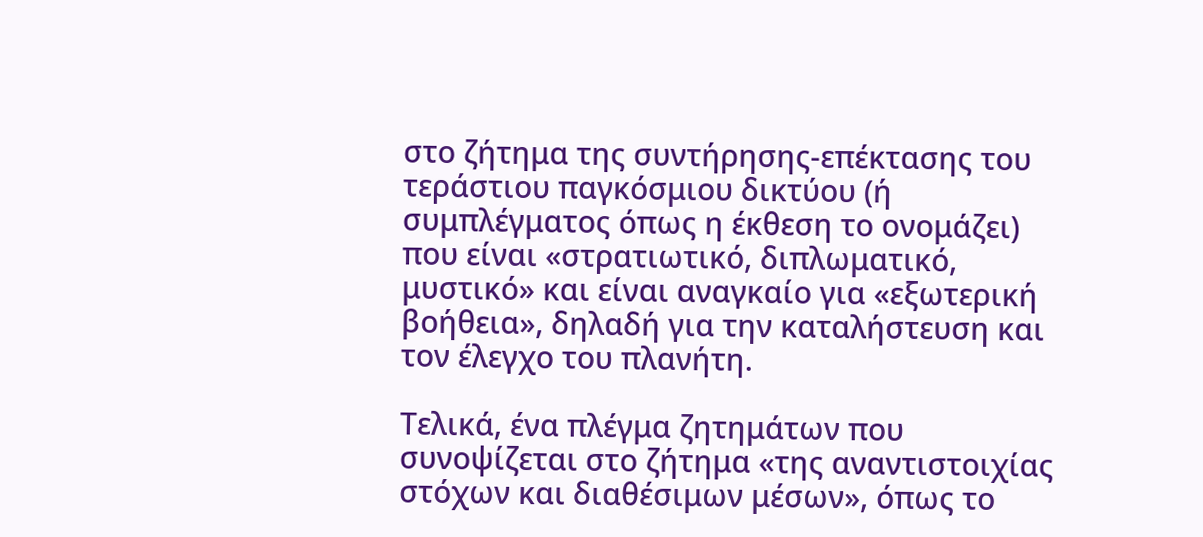στο ζήτημα της συντήρησης-επέκτασης του τεράστιου παγκόσμιου δικτύου (ή συμπλέγματος όπως η έκθεση το ονομάζει) που είναι «στρατιωτικό, διπλωματικό, μυστικό» και είναι αναγκαίο για «εξωτερική βοήθεια», δηλαδή για την καταλήστευση και τον έλεγχο του πλανήτη.

Τελικά, ένα πλέγμα ζητημάτων που συνοψίζεται στο ζήτημα «της αναντιστοιχίας στόχων και διαθέσιμων μέσων», όπως το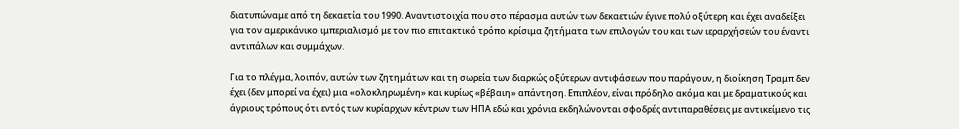διατυπώναμε από τη δεκαετία του 1990. Αναντιστοιχία που στο πέρασμα αυτών των δεκαετιών έγινε πολύ οξύτερη και έχει αναδείξει για τον αμερικάνικο ιμπεριαλισμό με τον πιο επιτακτικό τρόπο κρίσιμα ζητήματα των επιλογών του και των ιεραρχήσεών του έναντι αντιπάλων και συμμάχων.

Για το πλέγμα, λοιπόν, αυτών των ζητημάτων και τη σωρεία των διαρκώς οξύτερων αντιφάσεων που παράγουν, η διοίκηση Τραμπ δεν έχει (δεν μπορεί να έχει) μια «ολοκληρωμένη» και κυρίως «βέβαιη» απάντηση. Επιπλέον, είναι πρόδηλο ακόμα και με δραματικούς και άγριους τρόπους ότι εντός των κυρίαρχων κέντρων των ΗΠΑ εδώ και χρόνια εκδηλώνονται σφοδρές αντιπαραθέσεις με αντικείμενο τις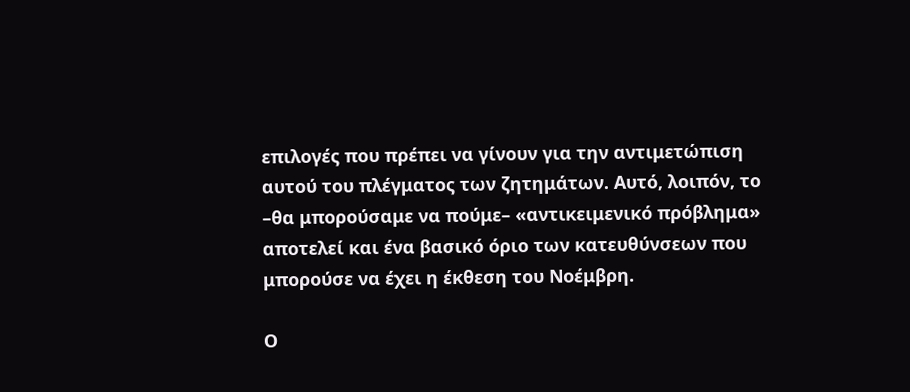επιλογές που πρέπει να γίνουν για την αντιμετώπιση αυτού του πλέγματος των ζητημάτων. Αυτό, λοιπόν, το –θα μπορούσαμε να πούμε– «αντικειμενικό πρόβλημα» αποτελεί και ένα βασικό όριο των κατευθύνσεων που μπορούσε να έχει η έκθεση του Νοέμβρη.

Ο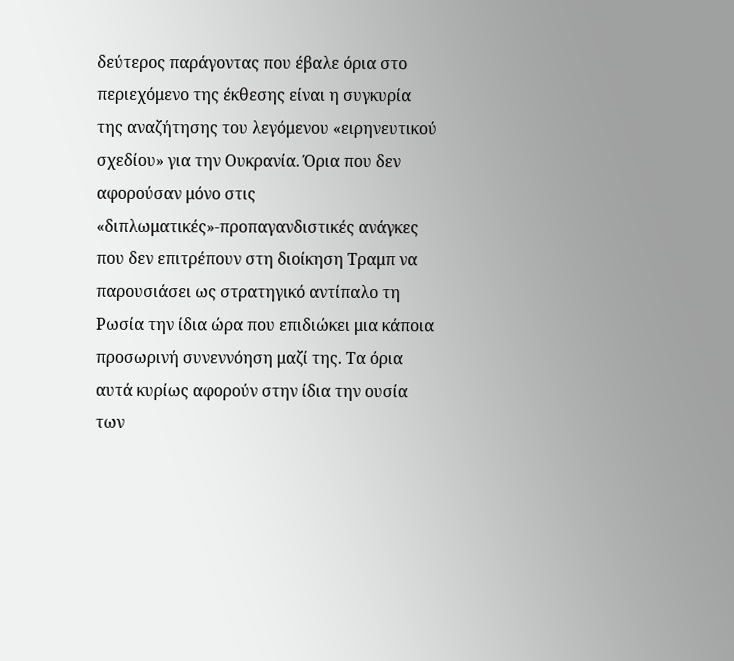δεύτερος παράγοντας που έβαλε όρια στο περιεχόμενο της έκθεσης είναι η συγκυρία της αναζήτησης του λεγόμενου «ειρηνευτικού σχεδίου» για την Ουκρανία. Όρια που δεν αφορούσαν μόνο στις «διπλωματικές»-προπαγανδιστικές ανάγκες που δεν επιτρέπουν στη διοίκηση Τραμπ να παρουσιάσει ως στρατηγικό αντίπαλο τη Ρωσία την ίδια ώρα που επιδιώκει μια κάποια προσωρινή συνεννόηση μαζί της. Τα όρια αυτά κυρίως αφορούν στην ίδια την ουσία των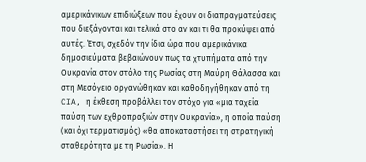αμερικάνικων επιδιώξεων που έχουν οι διαπραγματεύσεις που διεξάγονται και τελικά στο αν και τι θα προκύψει από αυτές. Έτσι, σχεδόν την ίδια ώρα που αμερικάνικα δημοσιεύματα βεβαιώνουν πως τα χτυπήματα από την Ουκρανία στον στόλο της Ρωσίας στη Μαύρη Θάλασσα και στη Μεσόγειο οργανώθηκαν και καθοδηγήθηκαν από τη CIA, η έκθεση προβάλλει τον στόχο για «μια ταχεία παύση των εχθροπραξιών στην Ουκρανία», η οποία παύση (και όχι τερματισμός) «θα αποκαταστήσει τη στρατηγική σταθερότητα με τη Ρωσία». Η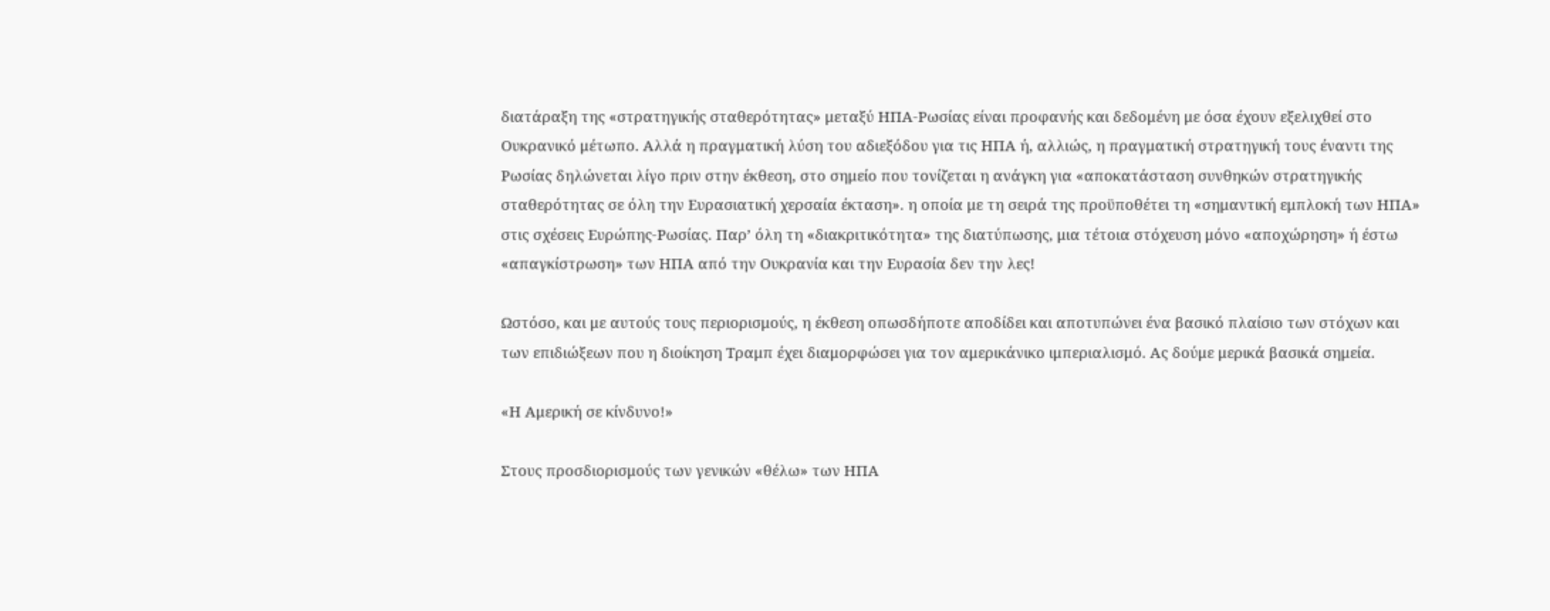διατάραξη της «στρατηγικής σταθερότητας» μεταξύ ΗΠΑ-Ρωσίας είναι προφανής και δεδομένη με όσα έχουν εξελιχθεί στο Ουκρανικό μέτωπο. Αλλά η πραγματική λύση του αδιεξόδου για τις ΗΠΑ ή, αλλιώς, η πραγματική στρατηγική τους έναντι της Ρωσίας δηλώνεται λίγο πριν στην έκθεση, στο σημείο που τονίζεται η ανάγκη για «αποκατάσταση συνθηκών στρατηγικής σταθερότητας σε όλη την Ευρασιατική χερσαία έκταση». η οποία με τη σειρά της προϋποθέτει τη «σημαντική εμπλοκή των ΗΠΑ» στις σχέσεις Ευρώπης-Ρωσίας. Παρ’ όλη τη «διακριτικότητα» της διατύπωσης, μια τέτοια στόχευση μόνο «αποχώρηση» ή έστω «απαγκίστρωση» των ΗΠΑ από την Ουκρανία και την Ευρασία δεν την λες!

Ωστόσο, και με αυτούς τους περιορισμούς, η έκθεση οπωσδήποτε αποδίδει και αποτυπώνει ένα βασικό πλαίσιο των στόχων και των επιδιώξεων που η διοίκηση Τραμπ έχει διαμορφώσει για τον αμερικάνικο ιμπεριαλισμό. Ας δούμε μερικά βασικά σημεία.

«Η Αμερική σε κίνδυνο!»

Στους προσδιορισμούς των γενικών «θέλω» των ΗΠΑ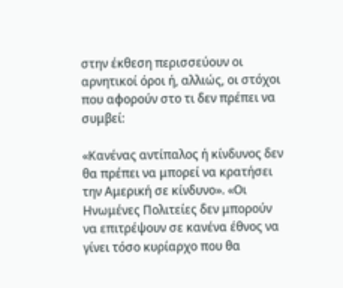στην έκθεση περισσεύουν οι αρνητικοί όροι ή, αλλιώς, οι στόχοι που αφορούν στο τι δεν πρέπει να συμβεί:

«Κανένας αντίπαλος ή κίνδυνος δεν θα πρέπει να μπορεί να κρατήσει την Αμερική σε κίνδυνο». «Οι Ηνωμένες Πολιτείες δεν μπορούν να επιτρέψουν σε κανένα έθνος να γίνει τόσο κυρίαρχο που θα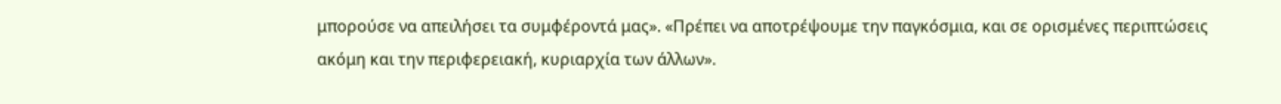μπορούσε να απειλήσει τα συμφέροντά μας». «Πρέπει να αποτρέψουμε την παγκόσμια, και σε ορισμένες περιπτώσεις ακόμη και την περιφερειακή, κυριαρχία των άλλων».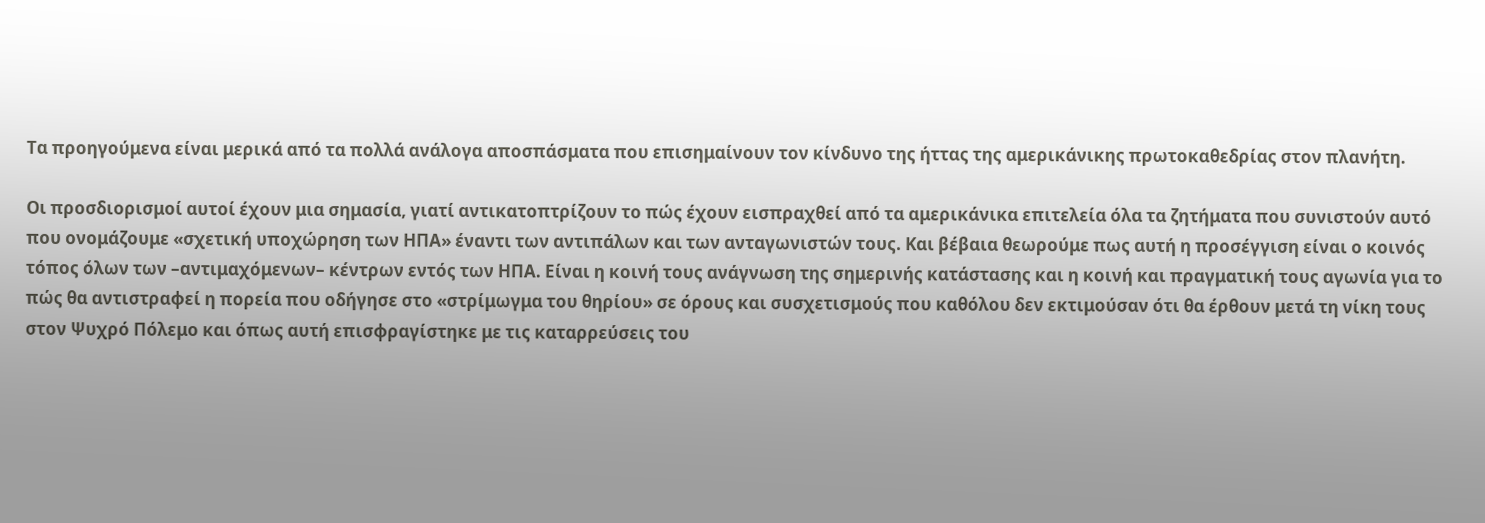Τα προηγούμενα είναι μερικά από τα πολλά ανάλογα αποσπάσματα που επισημαίνουν τον κίνδυνο της ήττας της αμερικάνικης πρωτοκαθεδρίας στον πλανήτη.

Οι προσδιορισμοί αυτοί έχουν μια σημασία, γιατί αντικατοπτρίζουν το πώς έχουν εισπραχθεί από τα αμερικάνικα επιτελεία όλα τα ζητήματα που συνιστούν αυτό που ονομάζουμε «σχετική υποχώρηση των ΗΠΑ» έναντι των αντιπάλων και των ανταγωνιστών τους. Και βέβαια θεωρούμε πως αυτή η προσέγγιση είναι ο κοινός τόπος όλων των –αντιμαχόμενων– κέντρων εντός των ΗΠΑ. Είναι η κοινή τους ανάγνωση της σημερινής κατάστασης και η κοινή και πραγματική τους αγωνία για το πώς θα αντιστραφεί η πορεία που οδήγησε στο «στρίμωγμα του θηρίου» σε όρους και συσχετισμούς που καθόλου δεν εκτιμούσαν ότι θα έρθουν μετά τη νίκη τους στον Ψυχρό Πόλεμο και όπως αυτή επισφραγίστηκε με τις καταρρεύσεις του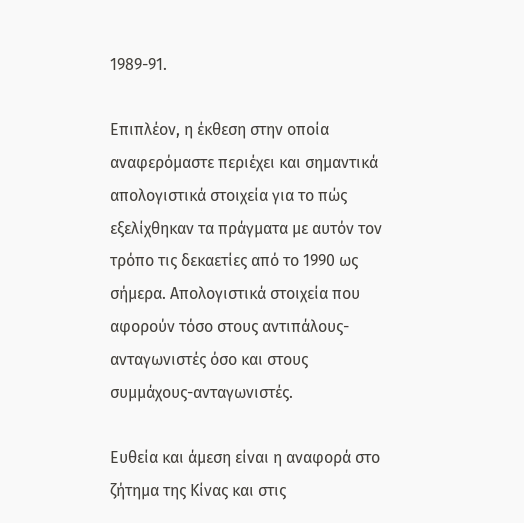1989-91.

Επιπλέον, η έκθεση στην οποία αναφερόμαστε περιέχει και σημαντικά απολογιστικά στοιχεία για το πώς εξελίχθηκαν τα πράγματα με αυτόν τον τρόπο τις δεκαετίες από το 1990 ως σήμερα. Απολογιστικά στοιχεία που αφορούν τόσο στους αντιπάλους-ανταγωνιστές όσο και στους συμμάχους-ανταγωνιστές.

Ευθεία και άμεση είναι η αναφορά στο ζήτημα της Κίνας και στις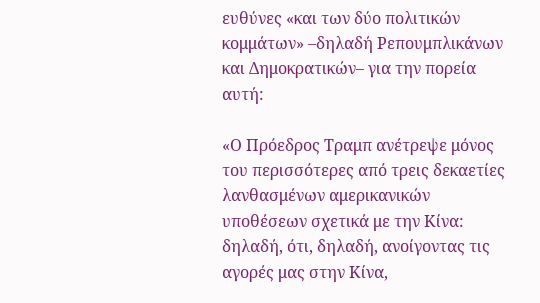ευθύνες «και των δύο πολιτικών κομμάτων» –δηλαδή Ρεπουμπλικάνων και Δημοκρατικών– για την πορεία αυτή:

«Ο Πρόεδρος Τραμπ ανέτρεψε μόνος του περισσότερες από τρεις δεκαετίες λανθασμένων αμερικανικών υποθέσεων σχετικά με την Κίνα: δηλαδή, ότι, δηλαδή, ανοίγοντας τις αγορές μας στην Κίνα,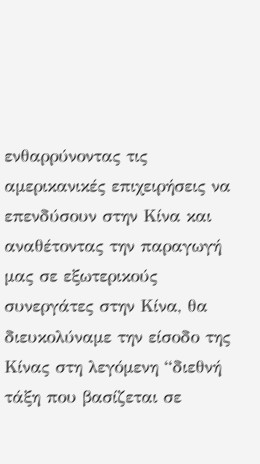ενθαρρύνοντας τις αμερικανικές επιχειρήσεις να επενδύσουν στην Κίνα και αναθέτοντας την παραγωγή μας σε εξωτερικούς συνεργάτες στην Κίνα, θα διευκολύναμε την είσοδο της Κίνας στη λεγόμενη “διεθνή τάξη που βασίζεται σε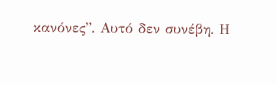κανόνες”. Αυτό δεν συνέβη. Η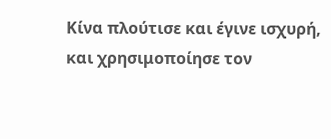Κίνα πλούτισε και έγινε ισχυρή, και χρησιμοποίησε τον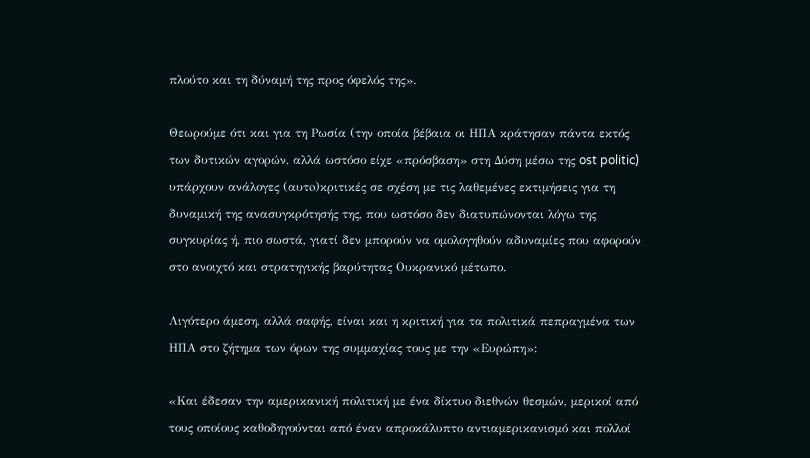πλούτο και τη δύναμή της προς όφελός της».

Θεωρούμε ότι και για τη Ρωσία (την οποία βέβαια οι ΗΠΑ κράτησαν πάντα εκτός των δυτικών αγορών, αλλά ωστόσο είχε «πρόσβαση» στη Δύση μέσω της ost politic) υπάρχουν ανάλογες (αυτo)κριτικές σε σχέση με τις λαθεμένες εκτιμήσεις για τη δυναμική της ανασυγκρότησής της, που ωστόσο δεν διατυπώνονται λόγω της συγκυρίας ή, πιο σωστά, γιατί δεν μπορούν να ομολογηθούν αδυναμίες που αφορούν στο ανοιχτό και στρατηγικής βαρύτητας Ουκρανικό μέτωπο.

Λιγότερο άμεση, αλλά σαφής, είναι και η κριτική για τα πολιτικά πεπραγμένα των ΗΠΑ στο ζήτημα των όρων της συμμαχίας τους με την «Ευρώπη»:

«Και έδεσαν την αμερικανική πολιτική με ένα δίκτυο διεθνών θεσμών, μερικοί από τους οποίους καθοδηγούνται από έναν απροκάλυπτο αντιαμερικανισμό και πολλοί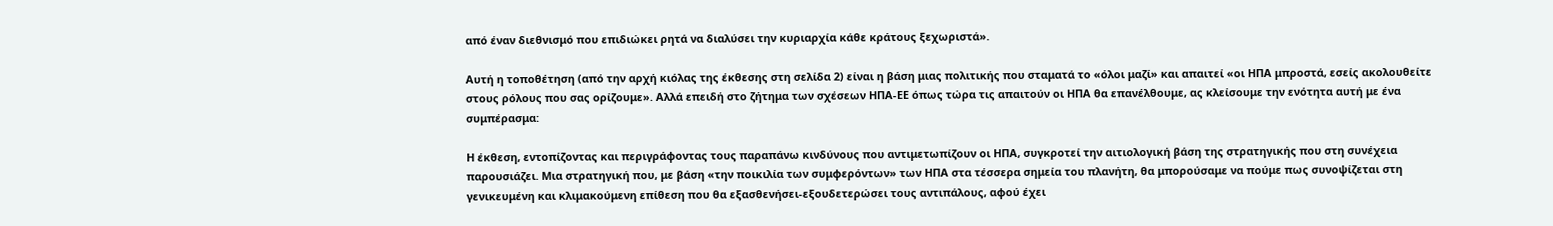από έναν διεθνισμό που επιδιώκει ρητά να διαλύσει την κυριαρχία κάθε κράτους ξεχωριστά».

Αυτή η τοποθέτηση (από την αρχή κιόλας της έκθεσης στη σελίδα 2) είναι η βάση μιας πολιτικής που σταματά το «όλοι μαζί» και απαιτεί «οι ΗΠΑ μπροστά, εσείς ακολουθείτε στους ρόλους που σας ορίζουμε». Αλλά επειδή στο ζήτημα των σχέσεων ΗΠΑ-ΕΕ όπως τώρα τις απαιτούν οι ΗΠΑ θα επανέλθουμε, ας κλείσουμε την ενότητα αυτή με ένα συμπέρασμα:

Η έκθεση, εντοπίζοντας και περιγράφοντας τους παραπάνω κινδύνους που αντιμετωπίζουν οι ΗΠΑ, συγκροτεί την αιτιολογική βάση της στρατηγικής που στη συνέχεια παρουσιάζει. Μια στρατηγική που, με βάση «την ποικιλία των συμφερόντων» των ΗΠΑ στα τέσσερα σημεία του πλανήτη, θα μπορούσαμε να πούμε πως συνοψίζεται στη γενικευμένη και κλιμακούμενη επίθεση που θα εξασθενήσει-εξουδετερώσει τους αντιπάλους, αφού έχει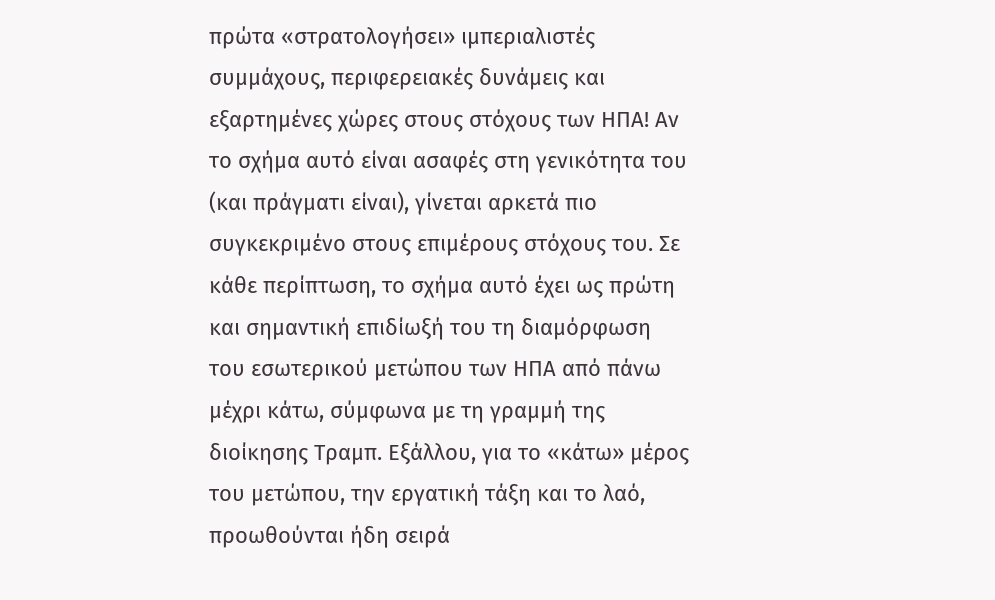πρώτα «στρατολογήσει» ιμπεριαλιστές συμμάχους, περιφερειακές δυνάμεις και εξαρτημένες χώρες στους στόχους των ΗΠΑ! Αν το σχήμα αυτό είναι ασαφές στη γενικότητα του (και πράγματι είναι), γίνεται αρκετά πιο συγκεκριμένο στους επιμέρους στόχους του. Σε κάθε περίπτωση, το σχήμα αυτό έχει ως πρώτη και σημαντική επιδίωξή του τη διαμόρφωση του εσωτερικού μετώπου των ΗΠΑ από πάνω μέχρι κάτω, σύμφωνα με τη γραμμή της διοίκησης Τραμπ. Εξάλλου, για το «κάτω» μέρος του μετώπου, την εργατική τάξη και το λαό, προωθούνται ήδη σειρά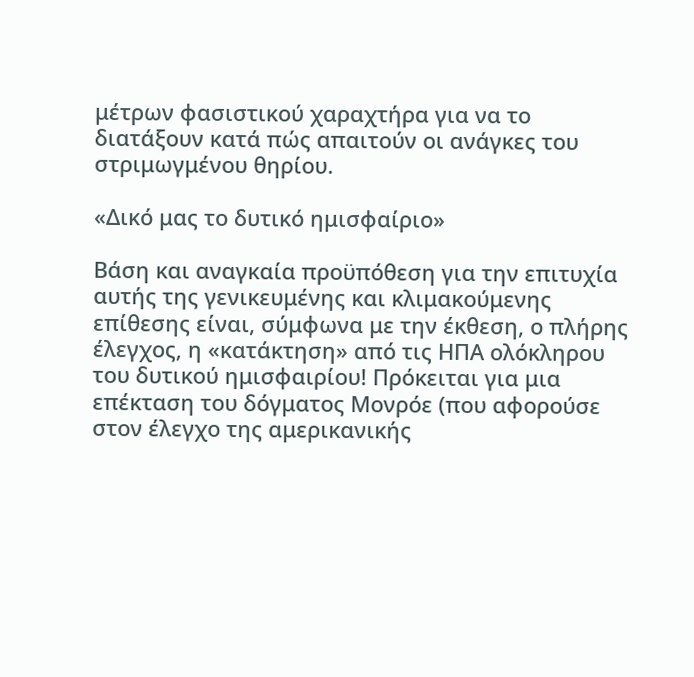μέτρων φασιστικού χαραχτήρα για να το διατάξουν κατά πώς απαιτούν οι ανάγκες του στριμωγμένου θηρίου.

«Δικό μας το δυτικό ημισφαίριο»

Βάση και αναγκαία προϋπόθεση για την επιτυχία αυτής της γενικευμένης και κλιμακούμενης επίθεσης είναι, σύμφωνα με την έκθεση, ο πλήρης έλεγχος, η «κατάκτηση» από τις ΗΠΑ ολόκληρου του δυτικού ημισφαιρίου! Πρόκειται για μια επέκταση του δόγματος Μονρόε (που αφορούσε στον έλεγχο της αμερικανικής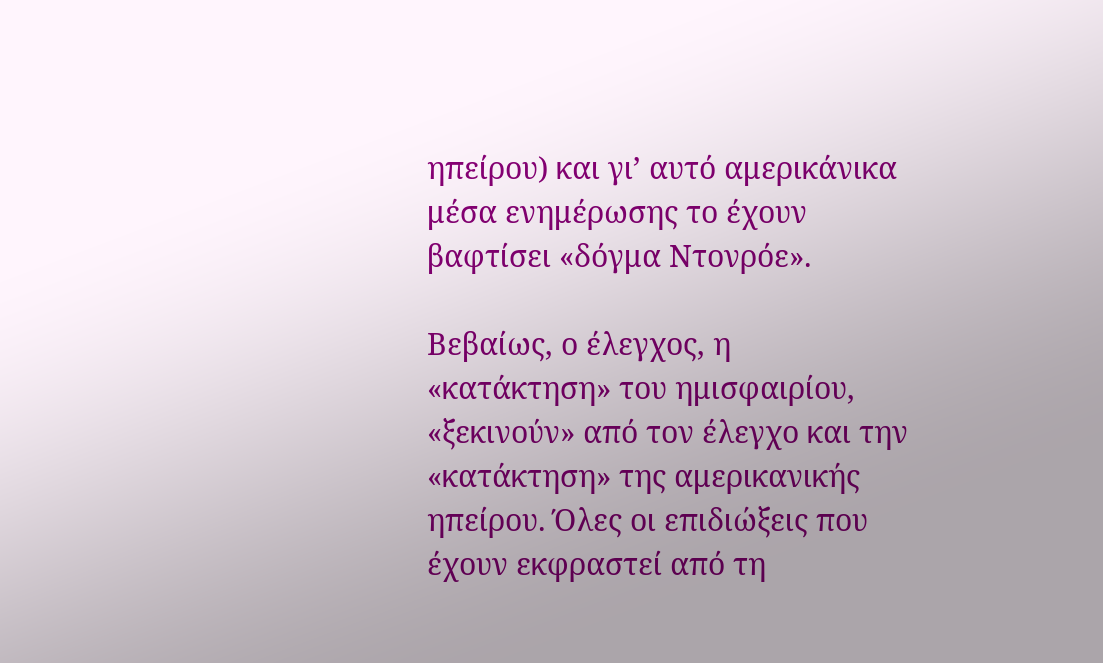ηπείρου) και γι’ αυτό αμερικάνικα μέσα ενημέρωσης το έχουν βαφτίσει «δόγμα Ντονρόε».

Βεβαίως, ο έλεγχος, η «κατάκτηση» του ημισφαιρίου, «ξεκινούν» από τον έλεγχο και την «κατάκτηση» της αμερικανικής ηπείρου. Όλες οι επιδιώξεις που έχουν εκφραστεί από τη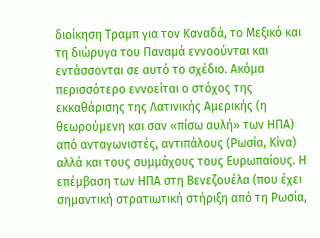διοίκηση Τραμπ για τον Καναδά, το Μεξικό και τη διώρυγα του Παναμά εννοούνται και εντάσσονται σε αυτό το σχέδιο. Ακόμα περισσότερο εννοείται ο στόχος της εκκαθάρισης της Λατινικής Αμερικής (η θεωρούμενη και σαν «πίσω αυλή» των ΗΠΑ) από ανταγωνιστές, αντιπάλους (Ρωσία, Κίνα) αλλά και τους συμμάχους τους Ευρωπαίους. Η επέμβαση των ΗΠΑ στη Βενεζουέλα (που έχει σημαντική στρατιωτική στήριξη από τη Ρωσία,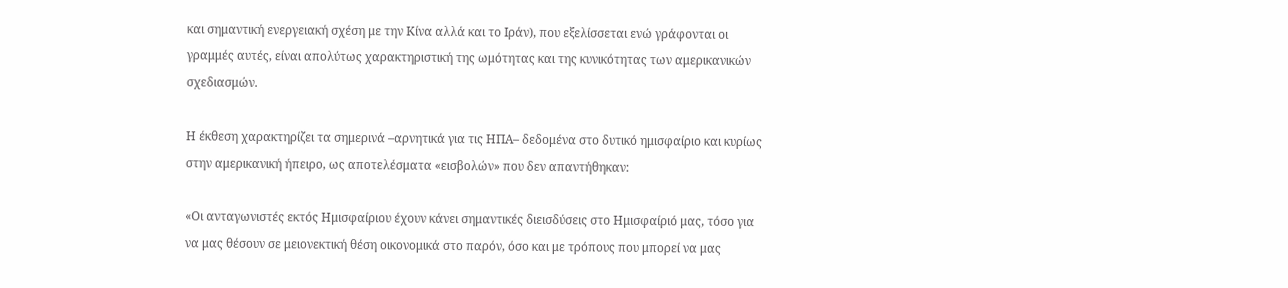και σημαντική ενεργειακή σχέση με την Κίνα αλλά και το Ιράν), που εξελίσσεται ενώ γράφονται οι γραμμές αυτές, είναι απολύτως χαρακτηριστική της ωμότητας και της κυνικότητας των αμερικανικών σχεδιασμών.

Η έκθεση χαρακτηρίζει τα σημερινά –αρνητικά για τις ΗΠΑ– δεδομένα στο δυτικό ημισφαίριο και κυρίως στην αμερικανική ήπειρο, ως αποτελέσματα «εισβολών» που δεν απαντήθηκαν:

«Οι ανταγωνιστές εκτός Ημισφαίριου έχουν κάνει σημαντικές διεισδύσεις στο Ημισφαίριό μας, τόσο για να μας θέσουν σε μειονεκτική θέση οικονομικά στο παρόν, όσο και με τρόπους που μπορεί να μας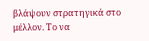βλάψουν στρατηγικά στο μέλλον. Το να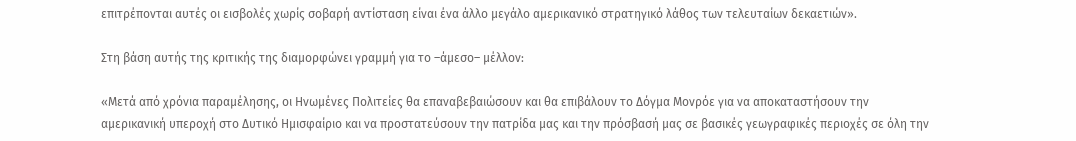επιτρέπονται αυτές οι εισβολές χωρίς σοβαρή αντίσταση είναι ένα άλλο μεγάλο αμερικανικό στρατηγικό λάθος των τελευταίων δεκαετιών».

Στη βάση αυτής της κριτικής της διαμορφώνει γραμμή για το –άμεσο– μέλλον:

«Μετά από χρόνια παραμέλησης, οι Ηνωμένες Πολιτείες θα επαναβεβαιώσουν και θα επιβάλουν το Δόγμα Μονρόε για να αποκαταστήσουν την αμερικανική υπεροχή στο Δυτικό Ημισφαίριο και να προστατεύσουν την πατρίδα μας και την πρόσβασή μας σε βασικές γεωγραφικές περιοχές σε όλη την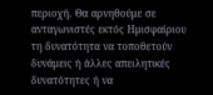περιοχή. Θα αρνηθούμε σε ανταγωνιστές εκτός Ημισφαίριου τη δυνατότητα να τοποθετούν δυνάμεις ή άλλες απειλητικές δυνατότητες ή να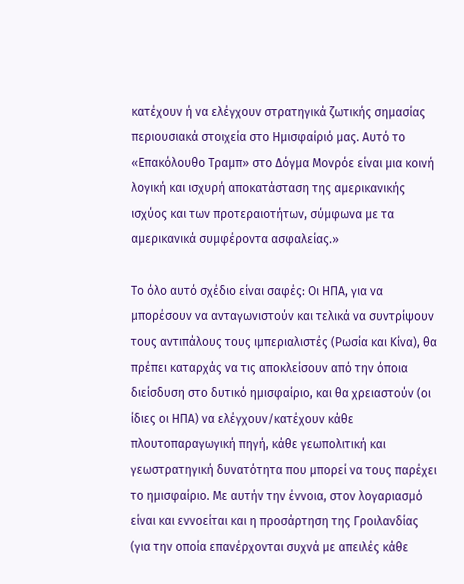κατέχουν ή να ελέγχουν στρατηγικά ζωτικής σημασίας περιουσιακά στοιχεία στο Ημισφαίριό μας. Αυτό το «Επακόλουθο Τραμπ» στο Δόγμα Μονρόε είναι μια κοινή λογική και ισχυρή αποκατάσταση της αμερικανικής ισχύος και των προτεραιοτήτων, σύμφωνα με τα αμερικανικά συμφέροντα ασφαλείας.»

Το όλο αυτό σχέδιο είναι σαφές: Οι ΗΠΑ, για να μπορέσουν να ανταγωνιστούν και τελικά να συντρίψουν τους αντιπάλους τους ιμπεριαλιστές (Ρωσία και Κίνα), θα πρέπει καταρχάς να τις αποκλείσουν από την όποια διείσδυση στο δυτικό ημισφαίριο, και θα χρειαστούν (οι ίδιες οι ΗΠΑ) να ελέγχουν/κατέχουν κάθε πλουτοπαραγωγική πηγή, κάθε γεωπολιτική και γεωστρατηγική δυνατότητα που μπορεί να τους παρέχει το ημισφαίριο. Με αυτήν την έννοια, στον λογαριασμό είναι και εννοείται και η προσάρτηση της Γροιλανδίας (για την οποία επανέρχονται συχνά με απειλές κάθε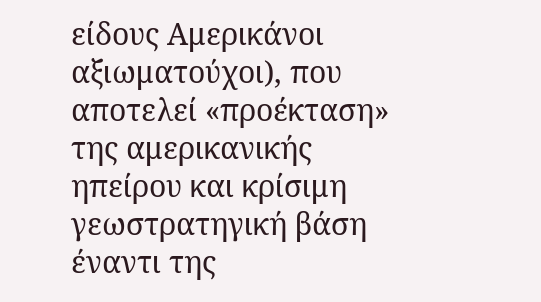είδους Αμερικάνοι αξιωματούχοι), που αποτελεί «προέκταση» της αμερικανικής ηπείρου και κρίσιμη γεωστρατηγική βάση έναντι της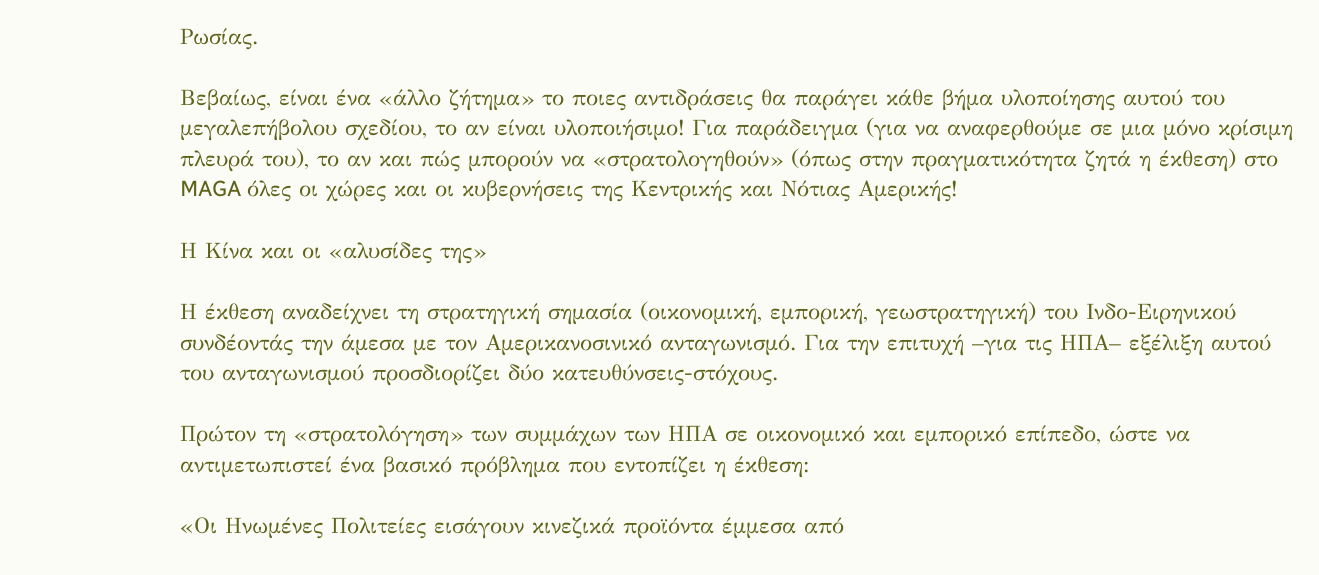Ρωσίας.

Βεβαίως, είναι ένα «άλλο ζήτημα» το ποιες αντιδράσεις θα παράγει κάθε βήμα υλοποίησης αυτού του μεγαλεπήβολου σχεδίου, το αν είναι υλοποιήσιμο! Για παράδειγμα (για να αναφερθούμε σε μια μόνο κρίσιμη πλευρά του), το αν και πώς μπορούν να «στρατολογηθούν» (όπως στην πραγματικότητα ζητά η έκθεση) στο MAGA όλες οι χώρες και οι κυβερνήσεις της Κεντρικής και Νότιας Αμερικής!

Η Κίνα και οι «αλυσίδες της»

Η έκθεση αναδείχνει τη στρατηγική σημασία (οικονομική, εμπορική, γεωστρατηγική) του Ινδο-Ειρηνικού συνδέοντάς την άμεσα με τον Αμερικανοσινικό ανταγωνισμό. Για την επιτυχή –για τις ΗΠΑ– εξέλιξη αυτού του ανταγωνισμού προσδιορίζει δύο κατευθύνσεις-στόχους.

Πρώτον τη «στρατολόγηση» των συμμάχων των ΗΠΑ σε οικονομικό και εμπορικό επίπεδο, ώστε να αντιμετωπιστεί ένα βασικό πρόβλημα που εντοπίζει η έκθεση:

«Οι Ηνωμένες Πολιτείες εισάγουν κινεζικά προϊόντα έμμεσα από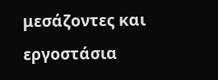μεσάζοντες και εργοστάσια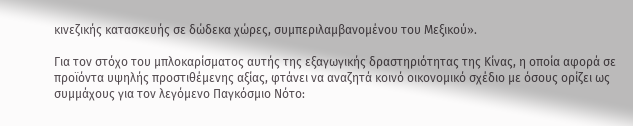κινεζικής κατασκευής σε δώδεκα χώρες, συμπεριλαμβανομένου του Μεξικού».

Για τον στόχο του μπλοκαρίσματος αυτής της εξαγωγικής δραστηριότητας της Κίνας, η οποία αφορά σε προϊόντα υψηλής προστιθέμενης αξίας, φτάνει να αναζητά κοινό οικονομικό σχέδιο με όσους ορίζει ως συμμάχους για τον λεγόμενο Παγκόσμιο Νότο: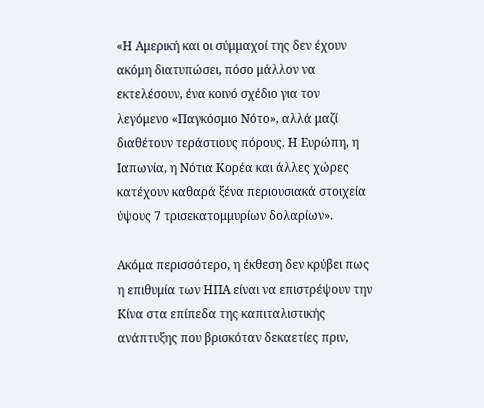«Η Αμερική και οι σύμμαχοί της δεν έχουν ακόμη διατυπώσει, πόσο μάλλον να εκτελέσουν, ένα κοινό σχέδιο για τον λεγόμενο «Παγκόσμιο Νότο», αλλά μαζί διαθέτουν τεράστιους πόρους. Η Ευρώπη, η Ιαπωνία, η Νότια Κορέα και άλλες χώρες κατέχουν καθαρά ξένα περιουσιακά στοιχεία ύψους 7 τρισεκατομμυρίων δολαρίων».

Ακόμα περισσότερο, η έκθεση δεν κρύβει πως η επιθυμία των ΗΠΑ είναι να επιστρέψουν την Κίνα στα επίπεδα της καπιταλιστικής ανάπτυξης που βρισκόταν δεκαετίες πριν,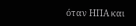όταν ΗΠΑ και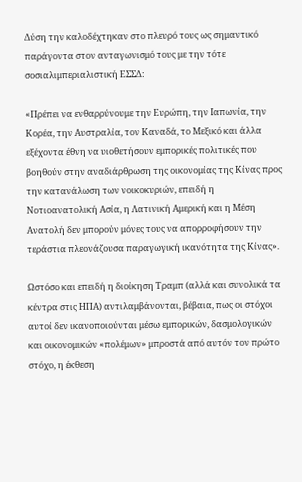Δύση την καλοδέχτηκαν στο πλευρό τους ως σημαντικό παράγοντα στον ανταγωνισμό τους με την τότε σοσιαλιμπεριαλιστική ΕΣΣΔ:

«Πρέπει να ενθαρρύνουμε την Ευρώπη, την Ιαπωνία, την Κορέα, την Αυστραλία, τον Καναδά, το Μεξικό και άλλα εξέχοντα έθνη να υιοθετήσουν εμπορικές πολιτικές που βοηθούν στην αναδιάρθρωση της οικονομίας της Κίνας προς την κατανάλωση των νοικοκυριών, επειδή η Νοτιοανατολική Ασία, η Λατινική Αμερική και η Μέση Ανατολή δεν μπορούν μόνες τους να απορροφήσουν την τεράστια πλεονάζουσα παραγωγική ικανότητα της Κίνας».

Ωστόσο και επειδή η διοίκηση Τραμπ (αλλά και συνολικά τα κέντρα στις ΗΠΑ) αντιλαμβάνονται, βέβαια, πως οι στόχοι αυτοί δεν ικανοποιούνται μέσω εμπορικών, δασμολογικών και οικονομικών «πολέμων» μπροστά από αυτόν τον πρώτο στόχο, η έκθεση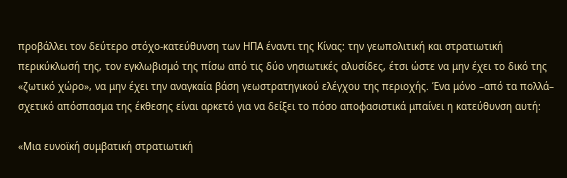προβάλλει τον δεύτερο στόχο-κατεύθυνση των ΗΠΑ έναντι της Κίνας: την γεωπολιτική και στρατιωτική περικύκλωσή της, τον εγκλωβισμό της πίσω από τις δύο νησιωτικές αλυσίδες, έτσι ώστε να μην έχει το δικό της «ζωτικό χώρο», να μην έχει την αναγκαία βάση γεωστρατηγικού ελέγχου της περιοχής. Ένα μόνο –από τα πολλά– σχετικό απόσπασμα της έκθεσης είναι αρκετό για να δείξει το πόσο αποφασιστικά μπαίνει η κατεύθυνση αυτή:

«Μια ευνοϊκή συμβατική στρατιωτική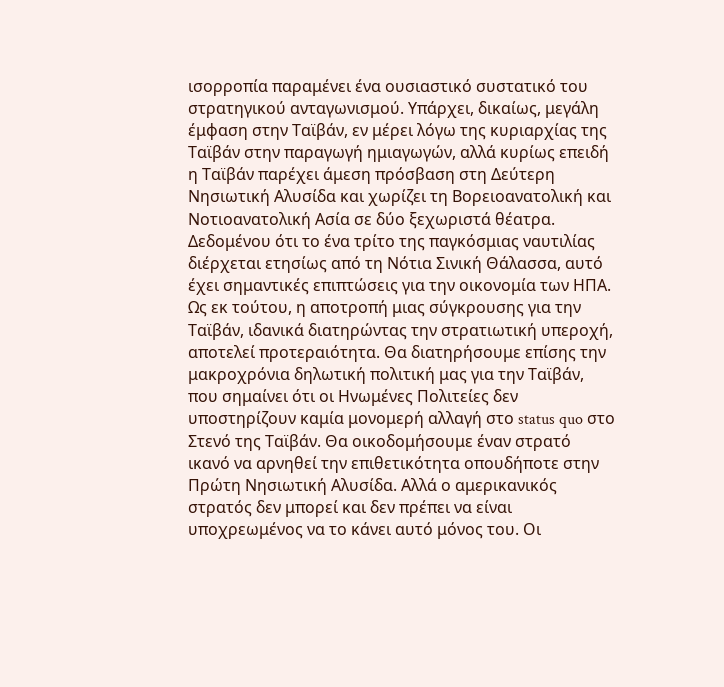ισορροπία παραμένει ένα ουσιαστικό συστατικό του στρατηγικού ανταγωνισμού. Υπάρχει, δικαίως, μεγάλη έμφαση στην Ταϊβάν, εν μέρει λόγω της κυριαρχίας της Ταϊβάν στην παραγωγή ημιαγωγών, αλλά κυρίως επειδή η Ταϊβάν παρέχει άμεση πρόσβαση στη Δεύτερη Νησιωτική Αλυσίδα και χωρίζει τη Βορειοανατολική και Νοτιοανατολική Ασία σε δύο ξεχωριστά θέατρα. Δεδομένου ότι το ένα τρίτο της παγκόσμιας ναυτιλίας διέρχεται ετησίως από τη Νότια Σινική Θάλασσα, αυτό έχει σημαντικές επιπτώσεις για την οικονομία των ΗΠΑ. Ως εκ τούτου, η αποτροπή μιας σύγκρουσης για την Ταϊβάν, ιδανικά διατηρώντας την στρατιωτική υπεροχή, αποτελεί προτεραιότητα. Θα διατηρήσουμε επίσης την μακροχρόνια δηλωτική πολιτική μας για την Ταϊβάν, που σημαίνει ότι οι Ηνωμένες Πολιτείες δεν υποστηρίζουν καμία μονομερή αλλαγή στο status quo στο Στενό της Ταϊβάν. Θα οικοδομήσουμε έναν στρατό ικανό να αρνηθεί την επιθετικότητα οπουδήποτε στην Πρώτη Νησιωτική Αλυσίδα. Αλλά ο αμερικανικός στρατός δεν μπορεί και δεν πρέπει να είναι υποχρεωμένος να το κάνει αυτό μόνος του. Οι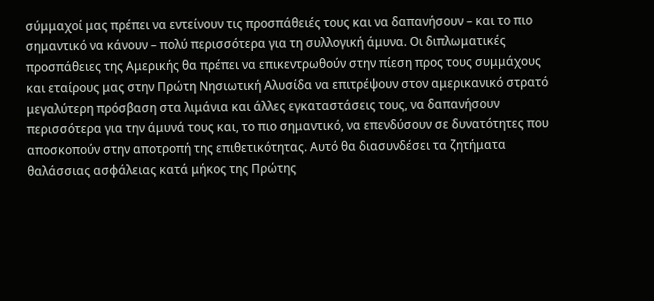σύμμαχοί μας πρέπει να εντείνουν τις προσπάθειές τους και να δαπανήσουν – και το πιο σημαντικό να κάνουν – πολύ περισσότερα για τη συλλογική άμυνα. Οι διπλωματικές προσπάθειες της Αμερικής θα πρέπει να επικεντρωθούν στην πίεση προς τους συμμάχους και εταίρους μας στην Πρώτη Νησιωτική Αλυσίδα να επιτρέψουν στον αμερικανικό στρατό μεγαλύτερη πρόσβαση στα λιμάνια και άλλες εγκαταστάσεις τους, να δαπανήσουν περισσότερα για την άμυνά τους και, το πιο σημαντικό, να επενδύσουν σε δυνατότητες που αποσκοπούν στην αποτροπή της επιθετικότητας. Αυτό θα διασυνδέσει τα ζητήματα θαλάσσιας ασφάλειας κατά μήκος της Πρώτης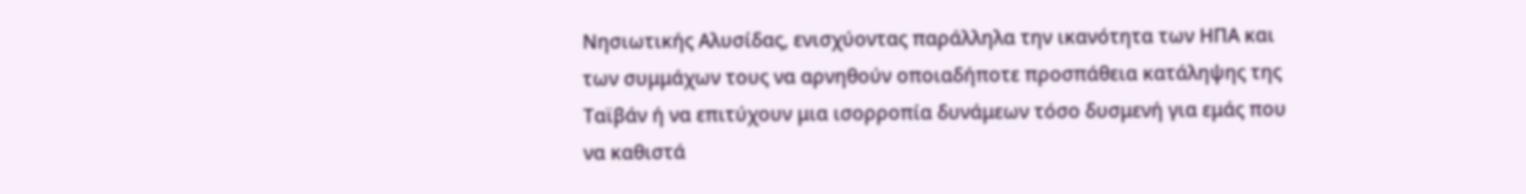Νησιωτικής Αλυσίδας, ενισχύοντας παράλληλα την ικανότητα των ΗΠΑ και των συμμάχων τους να αρνηθούν οποιαδήποτε προσπάθεια κατάληψης της Ταϊβάν ή να επιτύχουν μια ισορροπία δυνάμεων τόσο δυσμενή για εμάς που να καθιστά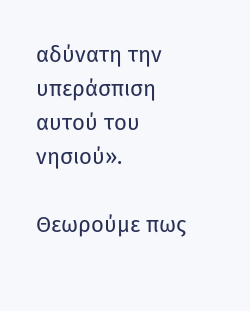αδύνατη την υπεράσπιση αυτού του νησιού».

Θεωρούμε πως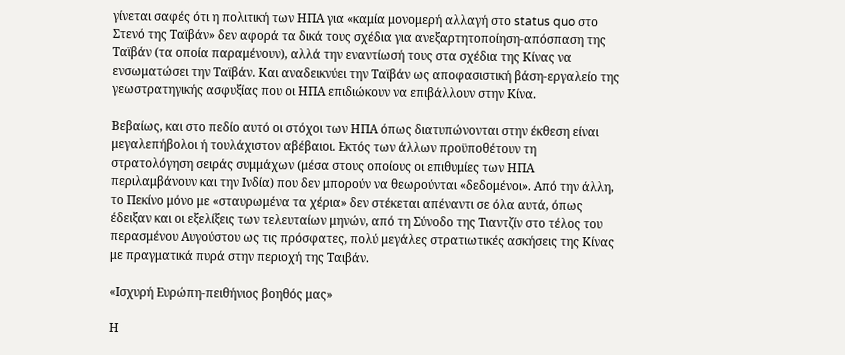γίνεται σαφές ότι η πολιτική των ΗΠΑ για «καμία μονομερή αλλαγή στο status quo στο Στενό της Ταϊβάν» δεν αφορά τα δικά τους σχέδια για ανεξαρτητοποίηση-απόσπαση της Ταϊβάν (τα οποία παραμένουν), αλλά την εναντίωσή τους στα σχέδια της Κίνας να ενσωματώσει την Ταϊβάν. Και αναδεικνύει την Ταϊβάν ως αποφασιστική βάση-εργαλείο της γεωστρατηγικής ασφυξίας που οι ΗΠΑ επιδιώκουν να επιβάλλουν στην Κίνα.

Βεβαίως, και στο πεδίο αυτό οι στόχοι των ΗΠΑ όπως διατυπώνονται στην έκθεση είναι μεγαλεπήβολοι ή τουλάχιστον αβέβαιοι. Εκτός των άλλων προϋποθέτουν τη στρατολόγηση σειράς συμμάχων (μέσα στους οποίους οι επιθυμίες των ΗΠΑ περιλαμβάνουν και την Ινδία) που δεν μπορούν να θεωρούνται «δεδομένοι». Από την άλλη, το Πεκίνο μόνο με «σταυρωμένα τα χέρια» δεν στέκεται απέναντι σε όλα αυτά, όπως έδειξαν και οι εξελίξεις των τελευταίων μηνών, από τη Σύνοδο της Τιαντζίν στο τέλος του περασμένου Αυγούστου ως τις πρόσφατες, πολύ μεγάλες στρατιωτικές ασκήσεις της Κίνας με πραγματικά πυρά στην περιοχή της Ταιβάν.

«Ισχυρή Ευρώπη-πειθήνιος βοηθός μας»

Η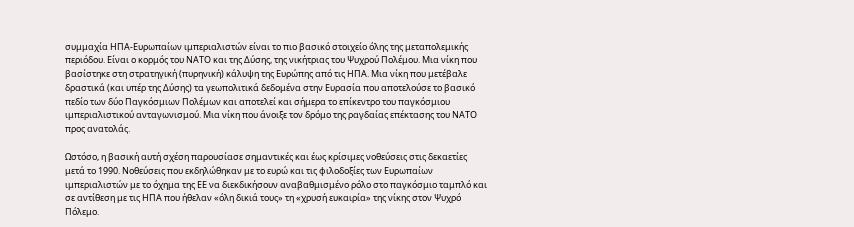συμμαχία ΗΠΑ-Ευρωπαίων ιμπεριαλιστών είναι το πιο βασικό στοιχείο όλης της μεταπολεμικής περιόδου. Είναι ο κορμός του ΝΑΤΟ και της Δύσης, της νικήτριας του Ψυχρού Πολέμου. Μια νίκη που βασίστηκε στη στρατηγική (πυρηνική) κάλυψη της Ευρώπης από τις ΗΠΑ. Μια νίκη που μετέβαλε δραστικά (και υπέρ της Δύσης) τα γεωπολιτικά δεδομένα στην Ευρασία που αποτελούσε το βασικό πεδίο των δύο Παγκόσμιων Πολέμων και αποτελεί και σήμερα το επίκεντρο του παγκόσμιου ιμπεριαλιστικού ανταγωνισμού. Μια νίκη που άνοιξε τον δρόμο της ραγδαίας επέκτασης του ΝΑΤΟ προς ανατολάς.

Ωστόσο, η βασική αυτή σχέση παρουσίασε σημαντικές και έως κρίσιμες νοθεύσεις στις δεκαετίες μετά το 1990. Νοθεύσεις που εκδηλώθηκαν με το ευρώ και τις φιλοδοξίες των Ευρωπαίων ιμπεριαλιστών με το όχημα της ΕΕ να διεκδικήσουν αναβαθμισμένο ρόλο στο παγκόσμιο ταμπλό και σε αντίθεση με τις ΗΠΑ που ήθελαν «όλη δικιά τους» τη «χρυσή ευκαιρία» της νίκης στον Ψυχρό Πόλεμο.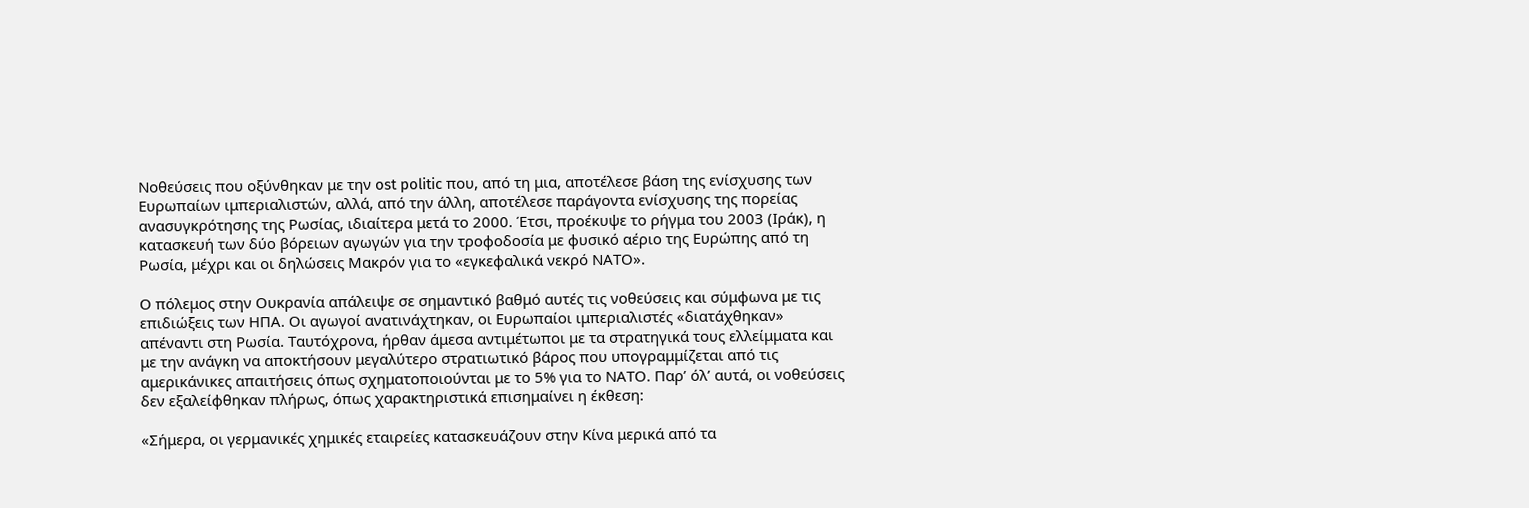Νοθεύσεις που οξύνθηκαν με την ost politic που, από τη μια, αποτέλεσε βάση της ενίσχυσης των Ευρωπαίων ιμπεριαλιστών, αλλά, από την άλλη, αποτέλεσε παράγοντα ενίσχυσης της πορείας ανασυγκρότησης της Ρωσίας, ιδιαίτερα μετά το 2000. Έτσι, προέκυψε το ρήγμα του 2003 (Ιράκ), η κατασκευή των δύο βόρειων αγωγών για την τροφοδοσία με φυσικό αέριο της Ευρώπης από τη Ρωσία, μέχρι και οι δηλώσεις Μακρόν για το «εγκεφαλικά νεκρό ΝΑΤΟ».

Ο πόλεμος στην Ουκρανία απάλειψε σε σημαντικό βαθμό αυτές τις νοθεύσεις και σύμφωνα με τις επιδιώξεις των ΗΠΑ. Οι αγωγοί ανατινάχτηκαν, οι Ευρωπαίοι ιμπεριαλιστές «διατάχθηκαν» απέναντι στη Ρωσία. Ταυτόχρονα, ήρθαν άμεσα αντιμέτωποι με τα στρατηγικά τους ελλείμματα και με την ανάγκη να αποκτήσουν μεγαλύτερο στρατιωτικό βάρος που υπογραμμίζεται από τις αμερικάνικες απαιτήσεις όπως σχηματοποιούνται με το 5% για το ΝΑΤΟ. Παρ’ όλ’ αυτά, οι νοθεύσεις δεν εξαλείφθηκαν πλήρως, όπως χαρακτηριστικά επισημαίνει η έκθεση:

«Σήμερα, οι γερμανικές χημικές εταιρείες κατασκευάζουν στην Κίνα μερικά από τα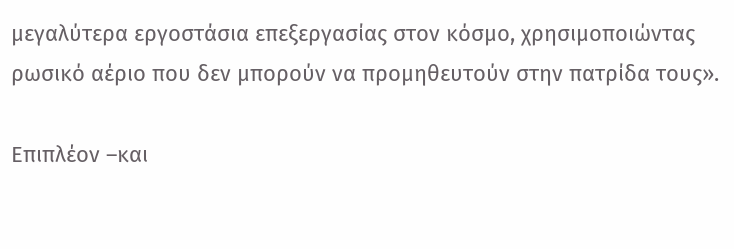μεγαλύτερα εργοστάσια επεξεργασίας στον κόσμο, χρησιμοποιώντας ρωσικό αέριο που δεν μπορούν να προμηθευτούν στην πατρίδα τους».

Επιπλέον –και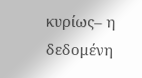κυρίως– η δεδομένη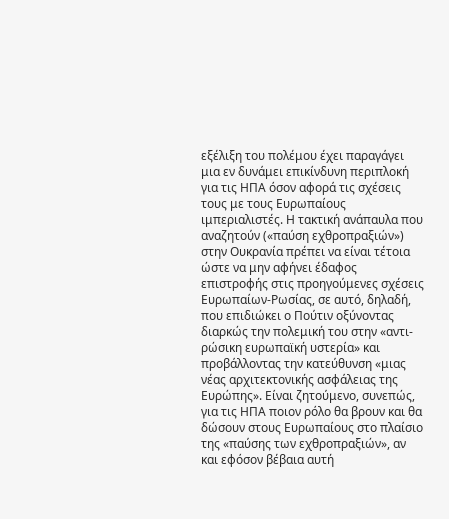εξέλιξη του πολέμου έχει παραγάγει μια εν δυνάμει επικίνδυνη περιπλοκή για τις ΗΠΑ όσον αφορά τις σχέσεις τους με τους Ευρωπαίους ιμπεριαλιστές. Η τακτική ανάπαυλα που αναζητούν («παύση εχθροπραξιών») στην Ουκρανία πρέπει να είναι τέτοια ώστε να μην αφήνει έδαφος επιστροφής στις προηγούμενες σχέσεις Ευρωπαίων-Ρωσίας, σε αυτό, δηλαδή, που επιδιώκει ο Πούτιν οξύνοντας διαρκώς την πολεμική του στην «αντι-ρώσικη ευρωπαϊκή υστερία» και προβάλλοντας την κατεύθυνση «μιας νέας αρχιτεκτονικής ασφάλειας της Ευρώπης». Είναι ζητούμενο, συνεπώς, για τις ΗΠΑ ποιον ρόλο θα βρουν και θα δώσουν στους Ευρωπαίους στο πλαίσιο της «παύσης των εχθροπραξιών», αν και εφόσον βέβαια αυτή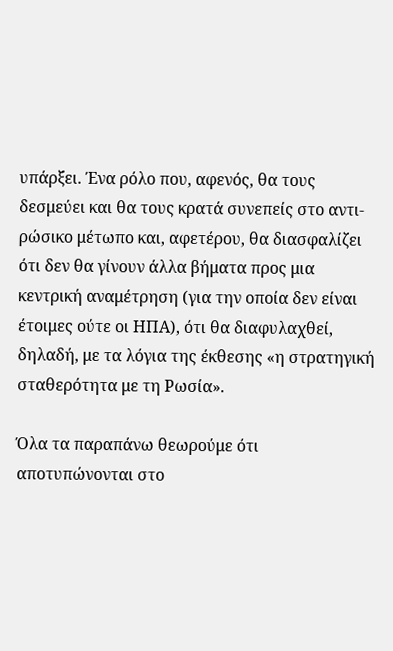υπάρξει. Ένα ρόλο που, αφενός, θα τους δεσμεύει και θα τους κρατά συνεπείς στο αντι-ρώσικο μέτωπο και, αφετέρου, θα διασφαλίζει ότι δεν θα γίνουν άλλα βήματα προς μια κεντρική αναμέτρηση (για την οποία δεν είναι έτοιμες ούτε οι ΗΠΑ), ότι θα διαφυλαχθεί, δηλαδή, με τα λόγια της έκθεσης «η στρατηγική σταθερότητα με τη Ρωσία».

Όλα τα παραπάνω θεωρούμε ότι αποτυπώνονται στο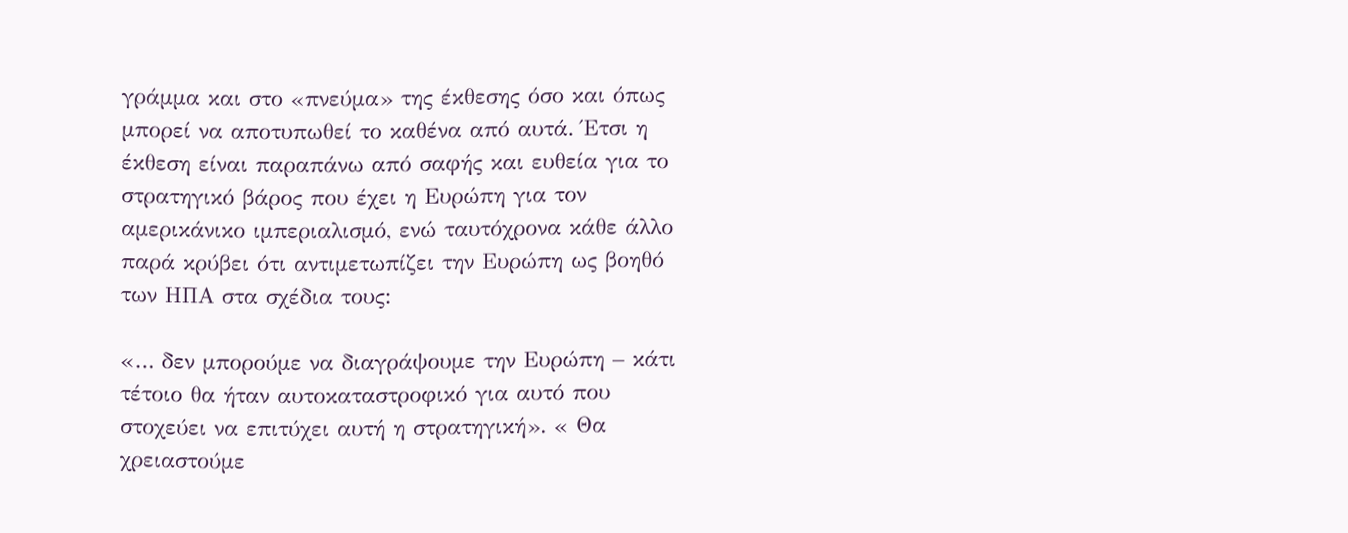γράμμα και στο «πνεύμα» της έκθεσης όσο και όπως μπορεί να αποτυπωθεί το καθένα από αυτά. Έτσι η έκθεση είναι παραπάνω από σαφής και ευθεία για το στρατηγικό βάρος που έχει η Ευρώπη για τον αμερικάνικο ιμπεριαλισμό, ενώ ταυτόχρονα κάθε άλλο παρά κρύβει ότι αντιμετωπίζει την Ευρώπη ως βοηθό των ΗΠΑ στα σχέδια τους:

«… δεν μπορούμε να διαγράψουμε την Ευρώπη – κάτι τέτοιο θα ήταν αυτοκαταστροφικό για αυτό που στοχεύει να επιτύχει αυτή η στρατηγική». « Θα χρειαστούμε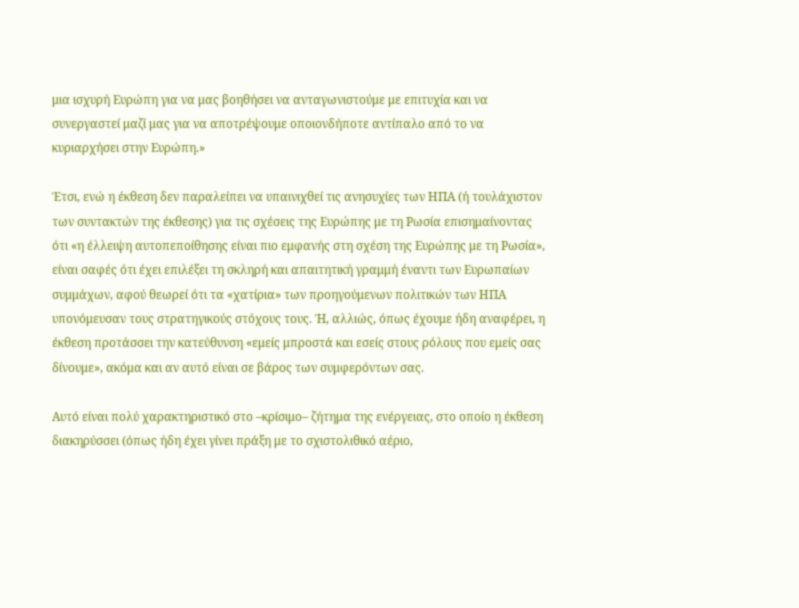μια ισχυρή Ευρώπη για να μας βοηθήσει να ανταγωνιστούμε με επιτυχία και να συνεργαστεί μαζί μας για να αποτρέψουμε οποιονδήποτε αντίπαλο από το να κυριαρχήσει στην Ευρώπη.»

Έτσι, ενώ η έκθεση δεν παραλείπει να υπαινιχθεί τις ανησυχίες των ΗΠΑ (ή τουλάχιστον των συντακτών της έκθεσης) για τις σχέσεις της Ευρώπης με τη Ρωσία επισημαίνοντας ότι «η έλλειψη αυτοπεποίθησης είναι πιο εμφανής στη σχέση της Ευρώπης με τη Ρωσία», είναι σαφές ότι έχει επιλέξει τη σκληρή και απαιτητική γραμμή έναντι των Ευρωπαίων συμμάχων, αφού θεωρεί ότι τα «χατίρια» των προηγούμενων πολιτικών των ΗΠΑ υπονόμευσαν τους στρατηγικούς στόχους τους. Ή, αλλιώς, όπως έχουμε ήδη αναφέρει, η έκθεση προτάσσει την κατεύθυνση «εμείς μπροστά και εσείς στους ρόλους που εμείς σας δίνουμε», ακόμα και αν αυτό είναι σε βάρος των συμφερόντων σας.

Αυτό είναι πολύ χαρακτηριστικό στο –κρίσιμο– ζήτημα της ενέργειας, στο οποίο η έκθεση διακηρύσσει (όπως ήδη έχει γίνει πράξη με το σχιστολιθικό αέριο,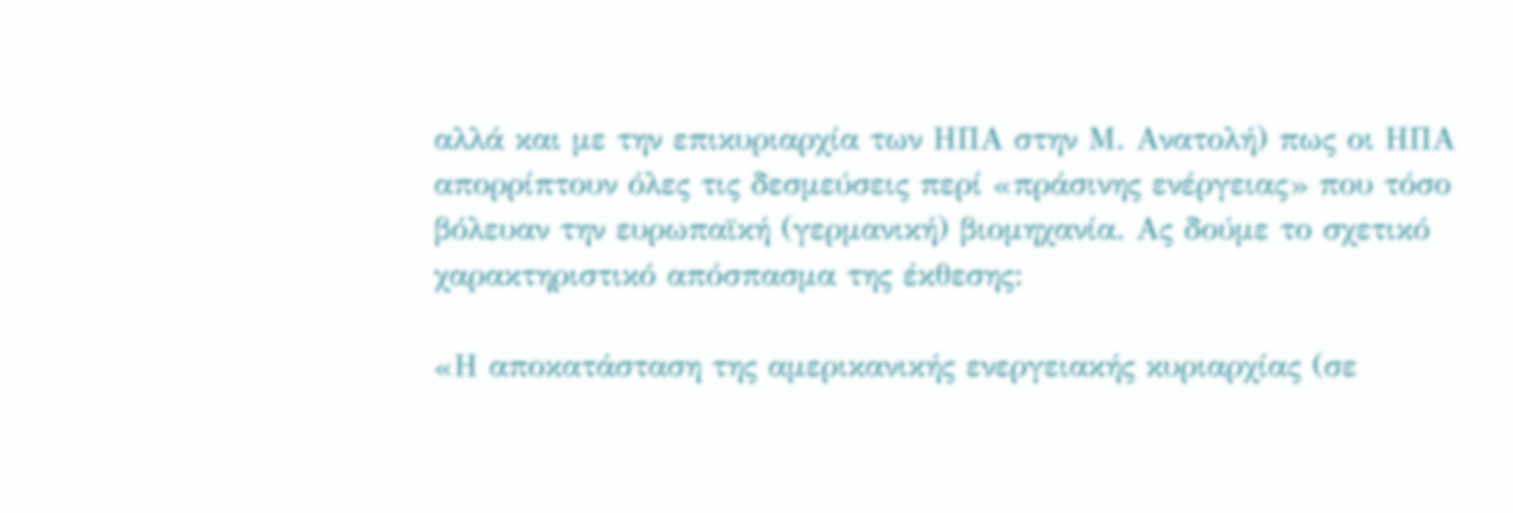αλλά και με την επικυριαρχία των ΗΠΑ στην Μ. Ανατολή) πως οι ΗΠΑ απορρίπτουν όλες τις δεσμεύσεις περί «πράσινης ενέργειας» που τόσο βόλευαν την ευρωπαϊκή (γερμανική) βιομηχανία. Ας δούμε το σχετικό χαρακτηριστικό απόσπασμα της έκθεσης:

«Η αποκατάσταση της αμερικανικής ενεργειακής κυριαρχίας (σε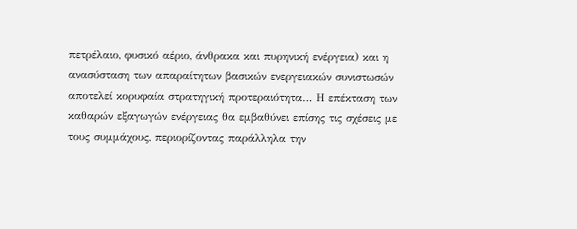πετρέλαιο, φυσικό αέριο, άνθρακα και πυρηνική ενέργεια) και η ανασύσταση των απαραίτητων βασικών ενεργειακών συνιστωσών αποτελεί κορυφαία στρατηγική προτεραιότητα… Η επέκταση των καθαρών εξαγωγών ενέργειας θα εμβαθύνει επίσης τις σχέσεις με τους συμμάχους, περιορίζοντας παράλληλα την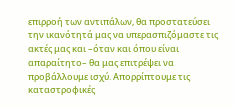επιρροή των αντιπάλων, θα προστατεύσει την ικανότητά μας να υπερασπιζόμαστε τις ακτές μας και –όταν και όπου είναι απαραίτητο– θα μας επιτρέψει να προβάλλουμε ισχύ. Απορρίπτουμε τις καταστροφικές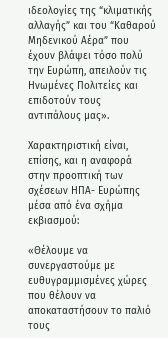ιδεολογίες της “κλιματικής αλλαγής” και του “Καθαρού Μηδενικού Αέρα” που έχουν βλάψει τόσο πολύ την Ευρώπη, απειλούν τις Ηνωμένες Πολιτείες και επιδοτούν τους αντιπάλους μας».

Χαρακτηριστική είναι, επίσης, και η αναφορά στην προοπτική των σχέσεων ΗΠΑ- Ευρώπης μέσα από ένα σχήμα εκβιασμού:

«Θέλουμε να συνεργαστούμε με ευθυγραμμισμένες χώρες που θέλουν να αποκαταστήσουν το παλιό τους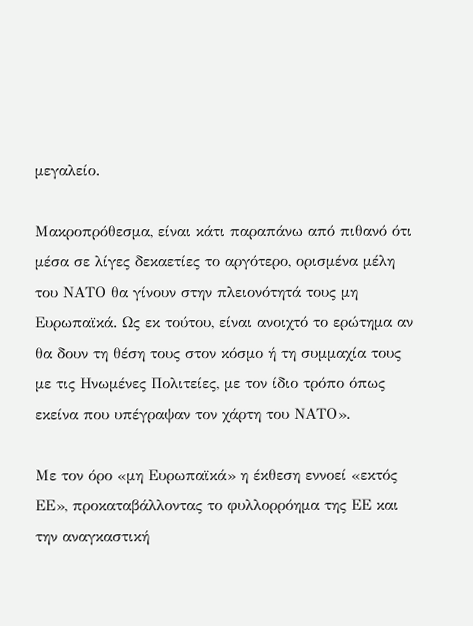μεγαλείο.

Μακροπρόθεσμα, είναι κάτι παραπάνω από πιθανό ότι μέσα σε λίγες δεκαετίες το αργότερο, ορισμένα μέλη του ΝΑΤΟ θα γίνουν στην πλειονότητά τους μη Ευρωπαϊκά. Ως εκ τούτου, είναι ανοιχτό το ερώτημα αν θα δουν τη θέση τους στον κόσμο ή τη συμμαχία τους με τις Ηνωμένες Πολιτείες, με τον ίδιο τρόπο όπως εκείνα που υπέγραψαν τον χάρτη του ΝΑΤΟ».

Με τον όρο «μη Ευρωπαϊκά» η έκθεση εννοεί «εκτός ΕΕ», προκαταβάλλοντας το φυλλορρόημα της ΕΕ και την αναγκαστική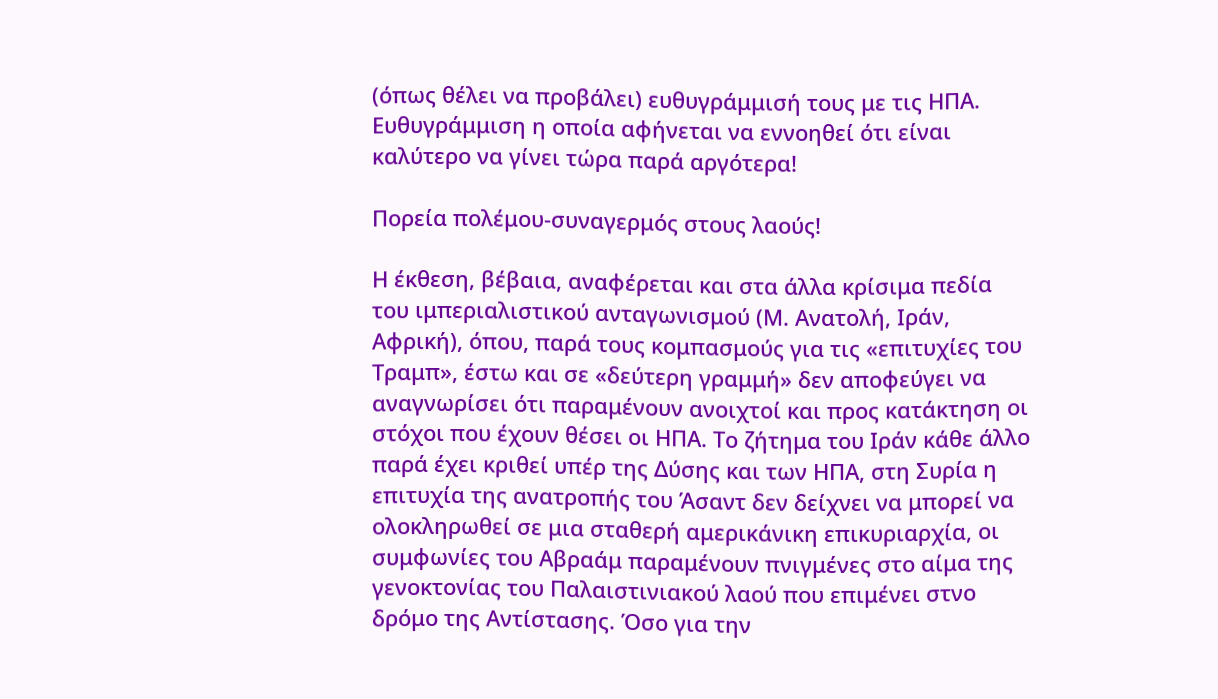(όπως θέλει να προβάλει) ευθυγράμμισή τους με τις ΗΠΑ. Ευθυγράμμιση η οποία αφήνεται να εννοηθεί ότι είναι καλύτερο να γίνει τώρα παρά αργότερα!

Πορεία πολέμου-συναγερμός στους λαούς!

Η έκθεση, βέβαια, αναφέρεται και στα άλλα κρίσιμα πεδία του ιμπεριαλιστικού ανταγωνισμού (Μ. Ανατολή, Ιράν, Αφρική), όπου, παρά τους κομπασμούς για τις «επιτυχίες του Τραμπ», έστω και σε «δεύτερη γραμμή» δεν αποφεύγει να αναγνωρίσει ότι παραμένουν ανοιχτοί και προς κατάκτηση οι στόχοι που έχουν θέσει οι ΗΠΑ. Το ζήτημα του Ιράν κάθε άλλο παρά έχει κριθεί υπέρ της Δύσης και των ΗΠΑ, στη Συρία η επιτυχία της ανατροπής του Άσαντ δεν δείχνει να μπορεί να ολοκληρωθεί σε μια σταθερή αμερικάνικη επικυριαρχία, οι συμφωνίες του Αβραάμ παραμένουν πνιγμένες στο αίμα της γενοκτονίας του Παλαιστινιακού λαού που επιμένει στνο δρόμο της Αντίστασης. Όσο για την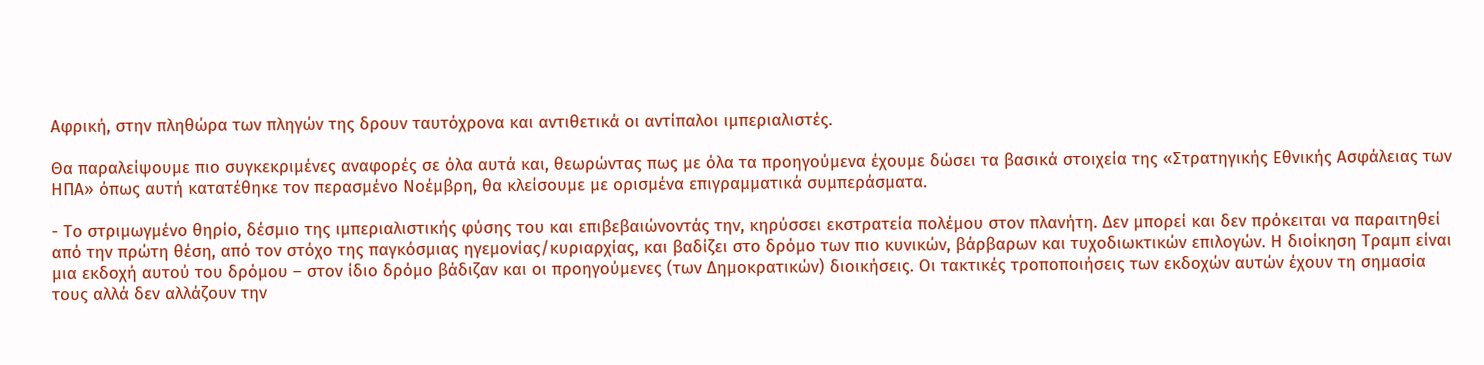Αφρική, στην πληθώρα των πληγών της δρουν ταυτόχρονα και αντιθετικά οι αντίπαλοι ιμπεριαλιστές.

Θα παραλείψουμε πιο συγκεκριμένες αναφορές σε όλα αυτά και, θεωρώντας πως με όλα τα προηγούμενα έχουμε δώσει τα βασικά στοιχεία της «Στρατηγικής Εθνικής Ασφάλειας των ΗΠΑ» όπως αυτή κατατέθηκε τον περασμένο Νοέμβρη, θα κλείσουμε με ορισμένα επιγραμματικά συμπεράσματα.

- Το στριμωγμένο θηρίο, δέσμιο της ιμπεριαλιστικής φύσης του και επιβεβαιώνοντάς την, κηρύσσει εκστρατεία πολέμου στον πλανήτη. Δεν μπορεί και δεν πρόκειται να παραιτηθεί από την πρώτη θέση, από τον στόχο της παγκόσμιας ηγεμονίας/κυριαρχίας, και βαδίζει στο δρόμο των πιο κυνικών, βάρβαρων και τυχοδιωκτικών επιλογών. Η διοίκηση Τραμπ είναι μια εκδοχή αυτού του δρόμου – στον ίδιο δρόμο βάδιζαν και οι προηγούμενες (των Δημοκρατικών) διοικήσεις. Οι τακτικές τροποποιήσεις των εκδοχών αυτών έχουν τη σημασία τους αλλά δεν αλλάζουν την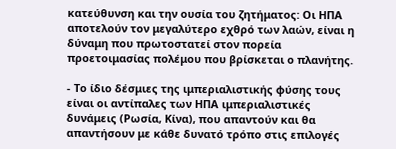κατεύθυνση και την ουσία του ζητήματος: Οι ΗΠΑ αποτελούν τον μεγαλύτερο εχθρό των λαών, είναι η δύναμη που πρωτοστατεί στον πορεία προετοιμασίας πολέμου που βρίσκεται ο πλανήτης.

- Το ίδιο δέσμιες της ιμπεριαλιστικής φύσης τους είναι οι αντίπαλες των ΗΠΑ ιμπεριαλιστικές δυνάμεις (Ρωσία, Κίνα), που απαντούν και θα απαντήσουν με κάθε δυνατό τρόπο στις επιλογές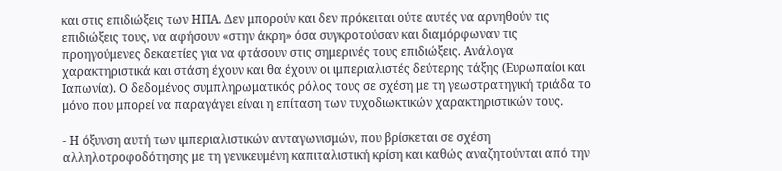και στις επιδιώξεις των ΗΠΑ. Δεν μπορούν και δεν πρόκειται ούτε αυτές να αρνηθούν τις επιδιώξεις τους, να αφήσουν «στην άκρη» όσα συγκροτούσαν και διαμόρφωναν τις προηγούμενες δεκαετίες για να φτάσουν στις σημερινές τους επιδιώξεις. Ανάλογα χαρακτηριστικά και στάση έχουν και θα έχουν οι ιμπεριαλιστές δεύτερης τάξης (Ευρωπαίοι και Ιαπωνία). Ο δεδομένος συμπληρωματικός ρόλος τους σε σχέση με τη γεωστρατηγική τριάδα το μόνο που μπορεί να παραγάγει είναι η επίταση των τυχοδιωκτικών χαρακτηριστικών τους.

- Η όξυνση αυτή των ιμπεριαλιστικών ανταγωνισμών, που βρίσκεται σε σχέση αλληλοτροφοδότησης με τη γενικευμένη καπιταλιστική κρίση και καθώς αναζητούνται από την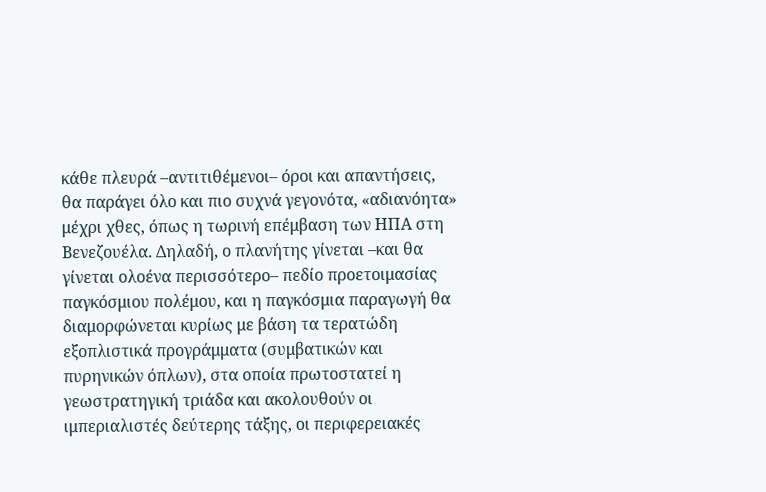κάθε πλευρά –αντιτιθέμενοι– όροι και απαντήσεις, θα παράγει όλο και πιο συχνά γεγονότα, «αδιανόητα» μέχρι χθες, όπως η τωρινή επέμβαση των ΗΠΑ στη Βενεζουέλα. Δηλαδή, ο πλανήτης γίνεται –και θα γίνεται ολοένα περισσότερο– πεδίο προετοιμασίας παγκόσμιου πολέμου, και η παγκόσμια παραγωγή θα διαμορφώνεται κυρίως με βάση τα τερατώδη εξοπλιστικά προγράμματα (συμβατικών και πυρηνικών όπλων), στα οποία πρωτοστατεί η γεωστρατηγική τριάδα και ακολουθούν οι ιμπεριαλιστές δεύτερης τάξης, οι περιφερειακές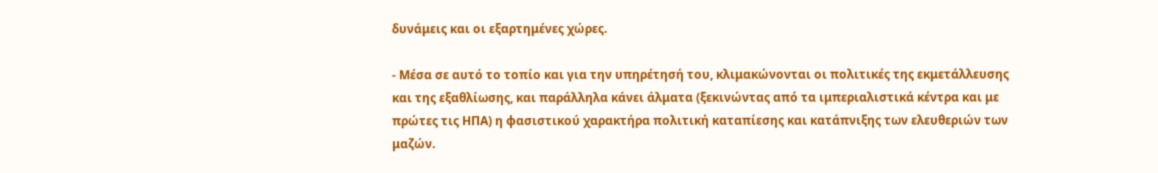δυνάμεις και οι εξαρτημένες χώρες.

- Μέσα σε αυτό το τοπίο και για την υπηρέτησή του, κλιμακώνονται οι πολιτικές της εκμετάλλευσης και της εξαθλίωσης, και παράλληλα κάνει άλματα (ξεκινώντας από τα ιμπεριαλιστικά κέντρα και με πρώτες τις ΗΠΑ) η φασιστικού χαρακτήρα πολιτική καταπίεσης και κατάπνιξης των ελευθεριών των μαζών.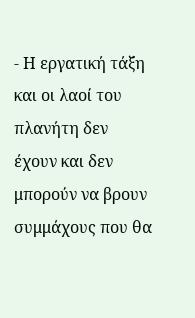- Η εργατική τάξη και οι λαοί του πλανήτη δεν έχουν και δεν μπορούν να βρουν συμμάχους που θα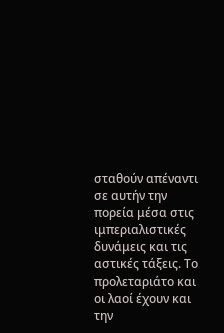σταθούν απέναντι σε αυτήν την πορεία μέσα στις ιμπεριαλιστικές δυνάμεις και τις αστικές τάξεις. Το προλεταριάτο και οι λαοί έχουν και την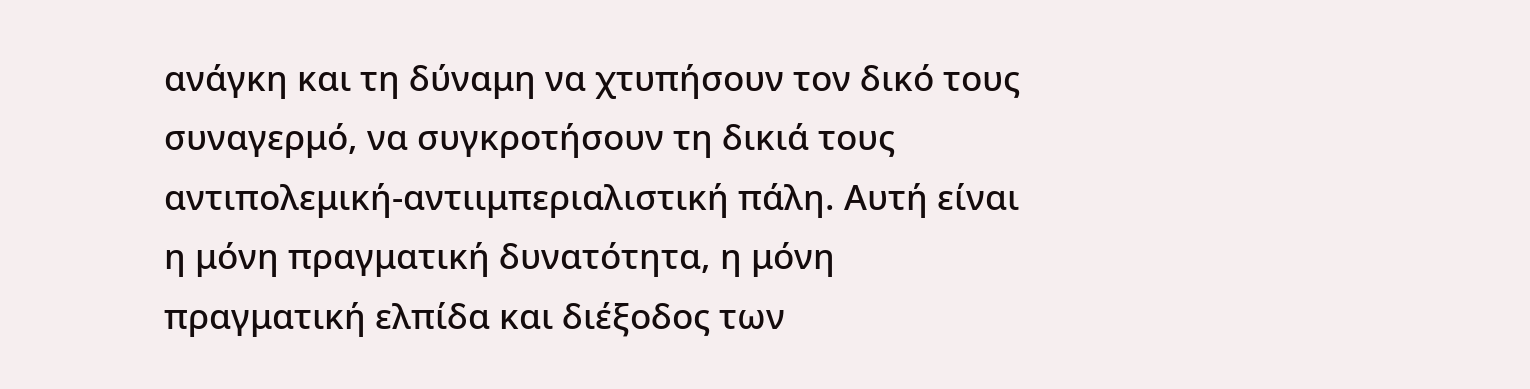ανάγκη και τη δύναμη να χτυπήσουν τον δικό τους συναγερμό, να συγκροτήσουν τη δικιά τους αντιπολεμική-αντιιμπεριαλιστική πάλη. Αυτή είναι η μόνη πραγματική δυνατότητα, η μόνη πραγματική ελπίδα και διέξοδος των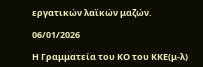εργατικών λαϊκών μαζών.

06/01/2026

Η Γραμματεία του ΚΟ του ΚΚΕ(μ-λ)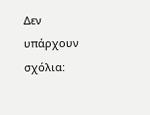Δεν υπάρχουν σχόλια: